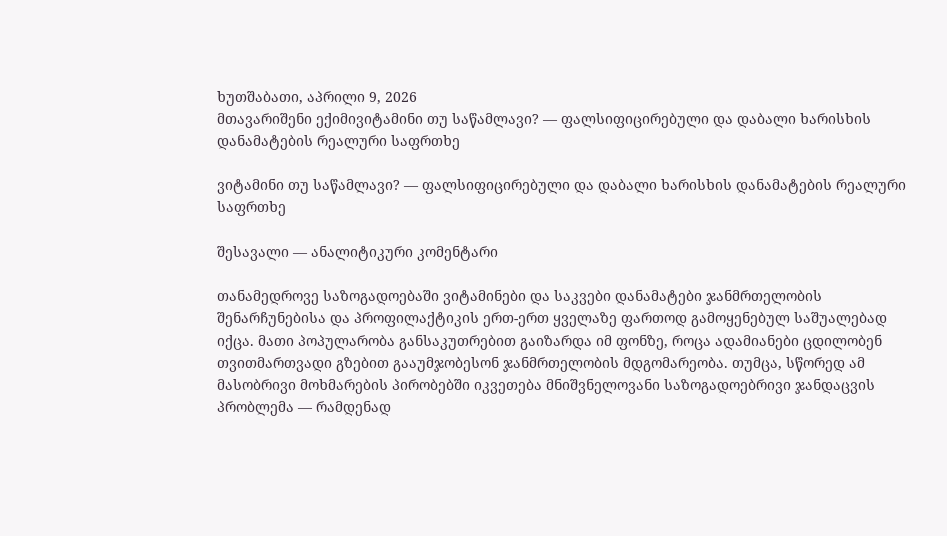ხუთშაბათი, აპრილი 9, 2026
მთავარიშენი ექიმივიტამინი თუ საწამლავი? — ფალსიფიცირებული და დაბალი ხარისხის დანამატების რეალური საფრთხე

ვიტამინი თუ საწამლავი? — ფალსიფიცირებული და დაბალი ხარისხის დანამატების რეალური საფრთხე

შესავალი — ანალიტიკური კომენტარი

თანამედროვე საზოგადოებაში ვიტამინები და საკვები დანამატები ჯანმრთელობის შენარჩუნებისა და პროფილაქტიკის ერთ-ერთ ყველაზე ფართოდ გამოყენებულ საშუალებად იქცა. მათი პოპულარობა განსაკუთრებით გაიზარდა იმ ფონზე, როცა ადამიანები ცდილობენ თვითმართვადი გზებით გააუმჯობესონ ჯანმრთელობის მდგომარეობა. თუმცა, სწორედ ამ მასობრივი მოხმარების პირობებში იკვეთება მნიშვნელოვანი საზოგადოებრივი ჯანდაცვის პრობლემა — რამდენად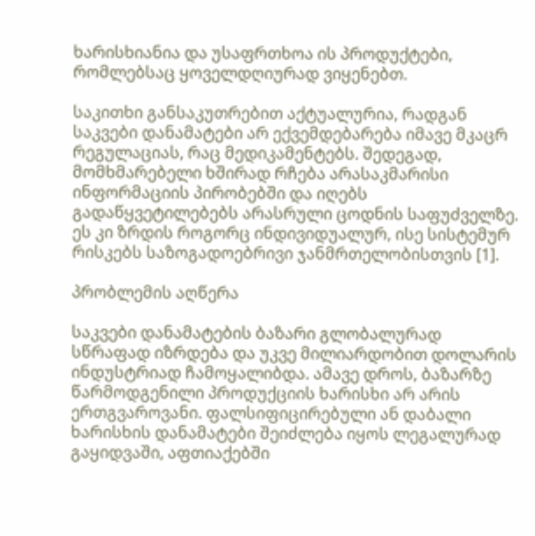ხარისხიანია და უსაფრთხოა ის პროდუქტები, რომლებსაც ყოველდღიურად ვიყენებთ.

საკითხი განსაკუთრებით აქტუალურია, რადგან საკვები დანამატები არ ექვემდებარება იმავე მკაცრ რეგულაციას, რაც მედიკამენტებს. შედეგად, მომხმარებელი ხშირად რჩება არასაკმარისი ინფორმაციის პირობებში და იღებს გადაწყვეტილებებს არასრული ცოდნის საფუძველზე. ეს კი ზრდის როგორც ინდივიდუალურ, ისე სისტემურ რისკებს საზოგადოებრივი ჯანმრთელობისთვის [1].

პრობლემის აღწერა

საკვები დანამატების ბაზარი გლობალურად სწრაფად იზრდება და უკვე მილიარდობით დოლარის ინდუსტრიად ჩამოყალიბდა. ამავე დროს, ბაზარზე წარმოდგენილი პროდუქციის ხარისხი არ არის ერთგვაროვანი. ფალსიფიცირებული ან დაბალი ხარისხის დანამატები შეიძლება იყოს ლეგალურად გაყიდვაში, აფთიაქებში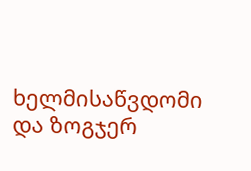ხელმისაწვდომი და ზოგჯერ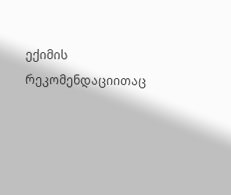ექიმის რეკომენდაციითაც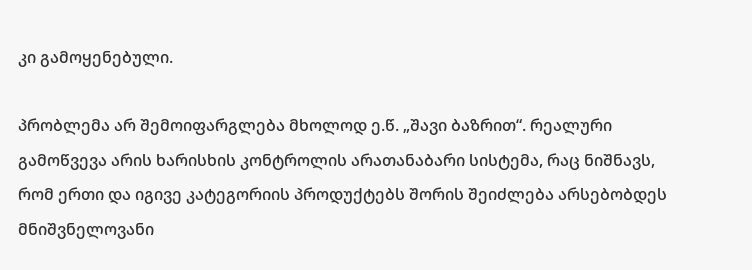კი გამოყენებული.

პრობლემა არ შემოიფარგლება მხოლოდ ე.წ. „შავი ბაზრით“. რეალური გამოწვევა არის ხარისხის კონტროლის არათანაბარი სისტემა, რაც ნიშნავს, რომ ერთი და იგივე კატეგორიის პროდუქტებს შორის შეიძლება არსებობდეს მნიშვნელოვანი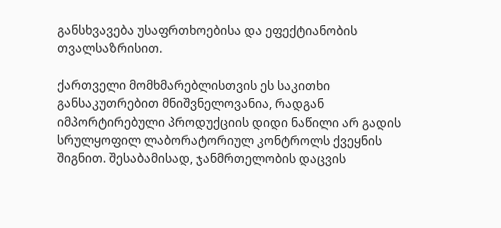განსხვავება უსაფრთხოებისა და ეფექტიანობის თვალსაზრისით.

ქართველი მომხმარებლისთვის ეს საკითხი განსაკუთრებით მნიშვნელოვანია, რადგან იმპორტირებული პროდუქციის დიდი ნაწილი არ გადის სრულყოფილ ლაბორატორიულ კონტროლს ქვეყნის შიგნით. შესაბამისად, ჯანმრთელობის დაცვის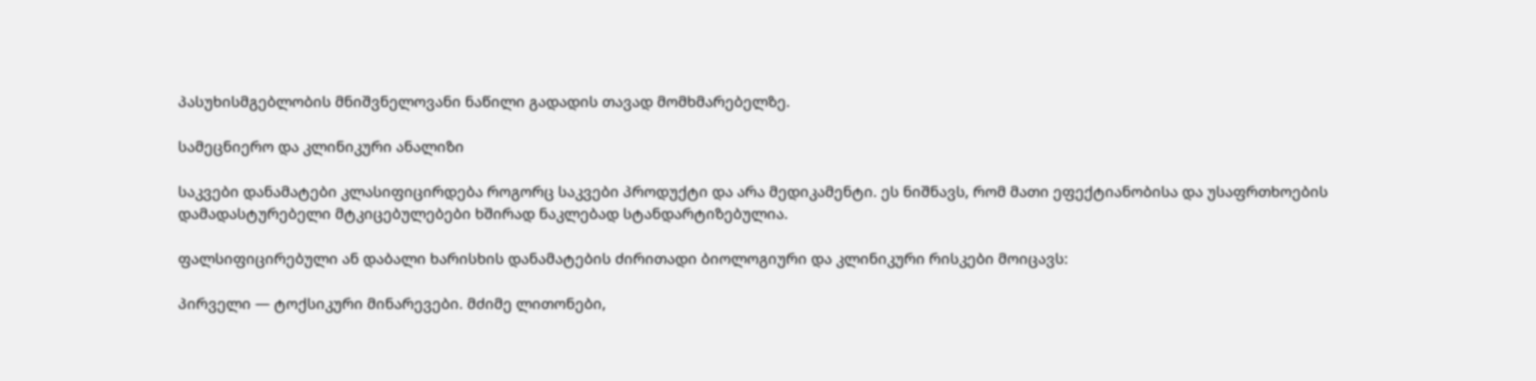პასუხისმგებლობის მნიშვნელოვანი ნაწილი გადადის თავად მომხმარებელზე.

სამეცნიერო და კლინიკური ანალიზი

საკვები დანამატები კლასიფიცირდება როგორც საკვები პროდუქტი და არა მედიკამენტი. ეს ნიშნავს, რომ მათი ეფექტიანობისა და უსაფრთხოების დამადასტურებელი მტკიცებულებები ხშირად ნაკლებად სტანდარტიზებულია.

ფალსიფიცირებული ან დაბალი ხარისხის დანამატების ძირითადი ბიოლოგიური და კლინიკური რისკები მოიცავს:

პირველი — ტოქსიკური მინარევები. მძიმე ლითონები,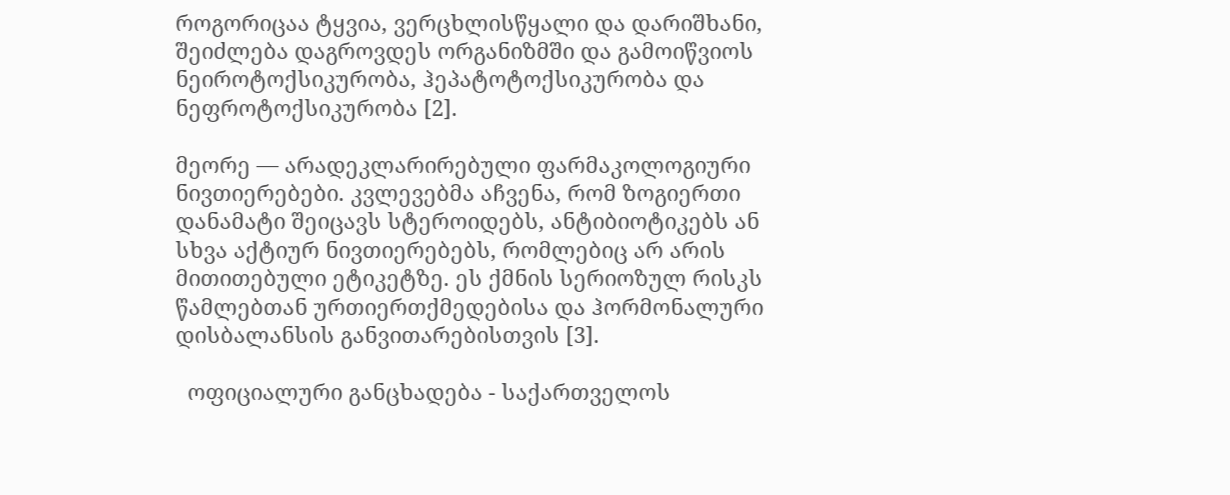როგორიცაა ტყვია, ვერცხლისწყალი და დარიშხანი, შეიძლება დაგროვდეს ორგანიზმში და გამოიწვიოს ნეიროტოქსიკურობა, ჰეპატოტოქსიკურობა და ნეფროტოქსიკურობა [2].

მეორე — არადეკლარირებული ფარმაკოლოგიური ნივთიერებები. კვლევებმა აჩვენა, რომ ზოგიერთი დანამატი შეიცავს სტეროიდებს, ანტიბიოტიკებს ან სხვა აქტიურ ნივთიერებებს, რომლებიც არ არის მითითებული ეტიკეტზე. ეს ქმნის სერიოზულ რისკს წამლებთან ურთიერთქმედებისა და ჰორმონალური დისბალანსის განვითარებისთვის [3].

  ოფიციალური განცხადება - საქართველოს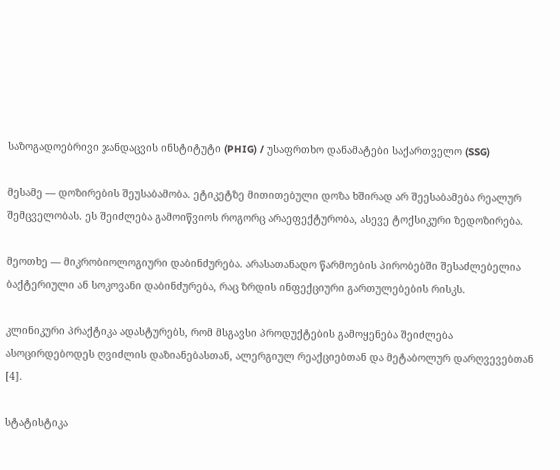საზოგადოებრივი ჯანდაცვის ინსტიტუტი (PHIG) / უსაფრთხო დანამატები საქართველო (SSG)

მესამე — დოზირების შეუსაბამობა. ეტიკეტზე მითითებული დოზა ხშირად არ შეესაბამება რეალურ შემცველობას. ეს შეიძლება გამოიწვიოს როგორც არაეფექტურობა, ასევე ტოქსიკური ზედოზირება.

მეოთხე — მიკრობიოლოგიური დაბინძურება. არასათანადო წარმოების პირობებში შესაძლებელია ბაქტერიული ან სოკოვანი დაბინძურება, რაც ზრდის ინფექციური გართულებების რისკს.

კლინიკური პრაქტიკა ადასტურებს, რომ მსგავსი პროდუქტების გამოყენება შეიძლება ასოცირდებოდეს ღვიძლის დაზიანებასთან, ალერგიულ რეაქციებთან და მეტაბოლურ დარღვევებთან [4].

სტატისტიკა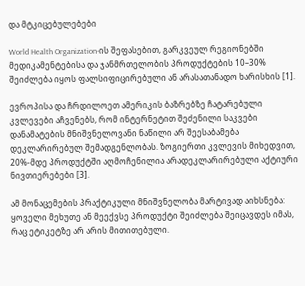და მტკიცებულებები

World Health Organization-ის შეფასებით, გარკვეულ რეგიონებში მედიკამენტებისა და ჯანმრთელობის პროდუქტების 10–30% შეიძლება იყოს ფალსიფიცირებული ან არასათანადო ხარისხის [1].

ევროპისა და ჩრდილოეთ ამერიკის ბაზრებზე ჩატარებული კვლევები აჩვენებს, რომ ინტერნეტით შეძენილი საკვები დანამატების მნიშვნელოვანი ნაწილი არ შეესაბამება დეკლარირებულ შემადგენლობას. ზოგიერთი კვლევის მიხედვით, 20%-მდე პროდუქტში აღმოჩენილია არადეკლარირებული აქტიური ნივთიერებები [3].

ამ მონაცემების პრაქტიკული მნიშვნელობა მარტივად აიხსნება: ყოველი მეხუთე ან მეექვსე პროდუქტი შეიძლება შეიცავდეს იმას, რაც ეტიკეტზე არ არის მითითებული.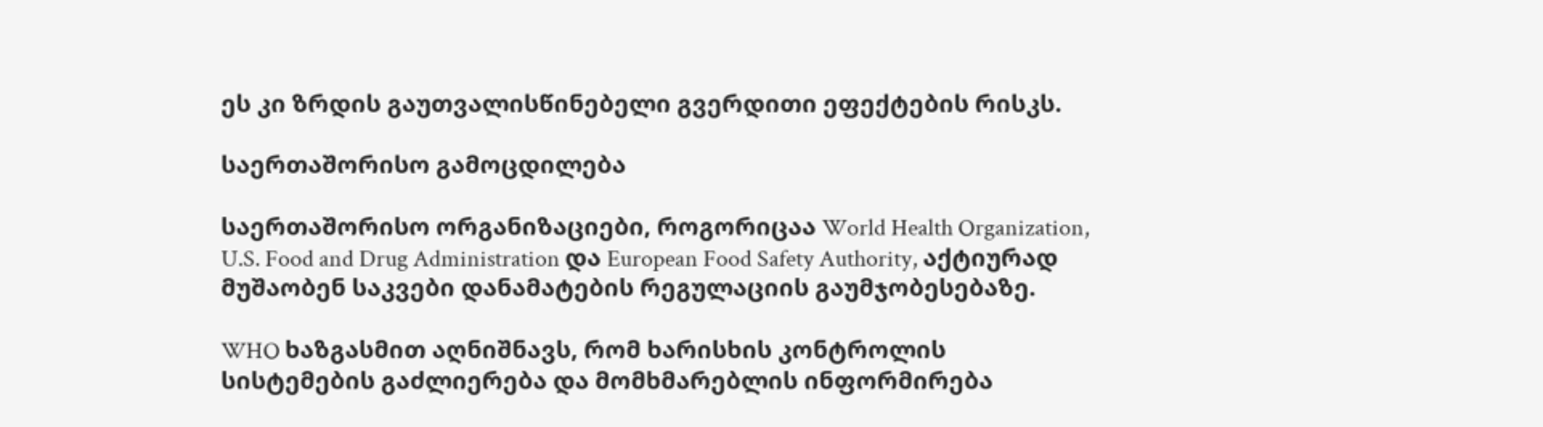ეს კი ზრდის გაუთვალისწინებელი გვერდითი ეფექტების რისკს.

საერთაშორისო გამოცდილება

საერთაშორისო ორგანიზაციები, როგორიცაა World Health Organization, U.S. Food and Drug Administration და European Food Safety Authority, აქტიურად მუშაობენ საკვები დანამატების რეგულაციის გაუმჯობესებაზე.

WHO ხაზგასმით აღნიშნავს, რომ ხარისხის კონტროლის სისტემების გაძლიერება და მომხმარებლის ინფორმირება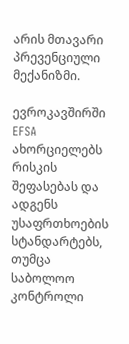არის მთავარი პრევენციული მექანიზმი.

ევროკავშირში EFSA ახორციელებს რისკის შეფასებას და ადგენს უსაფრთხოების სტანდარტებს, თუმცა საბოლოო კონტროლი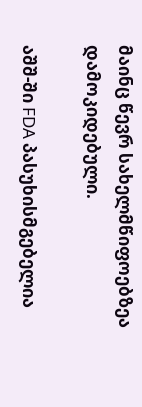მაინც წევრ სახელმწიფოებზეა დამოკიდებული.

აშშ-ში FDA პასუხისმგებელია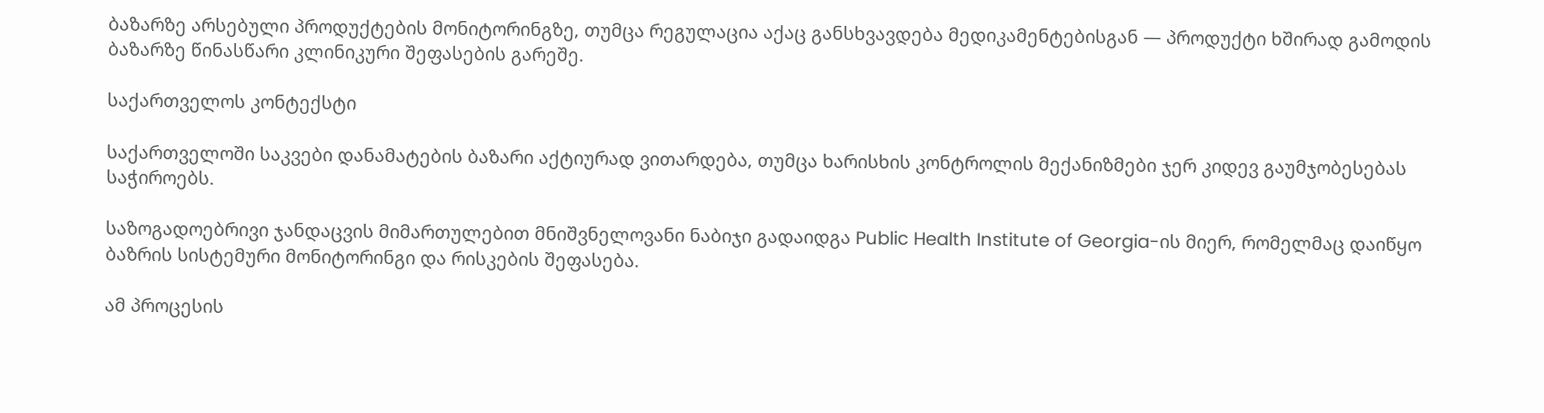ბაზარზე არსებული პროდუქტების მონიტორინგზე, თუმცა რეგულაცია აქაც განსხვავდება მედიკამენტებისგან — პროდუქტი ხშირად გამოდის ბაზარზე წინასწარი კლინიკური შეფასების გარეშე.

საქართველოს კონტექსტი

საქართველოში საკვები დანამატების ბაზარი აქტიურად ვითარდება, თუმცა ხარისხის კონტროლის მექანიზმები ჯერ კიდევ გაუმჯობესებას საჭიროებს.

საზოგადოებრივი ჯანდაცვის მიმართულებით მნიშვნელოვანი ნაბიჯი გადაიდგა Public Health Institute of Georgia-ის მიერ, რომელმაც დაიწყო ბაზრის სისტემური მონიტორინგი და რისკების შეფასება.

ამ პროცესის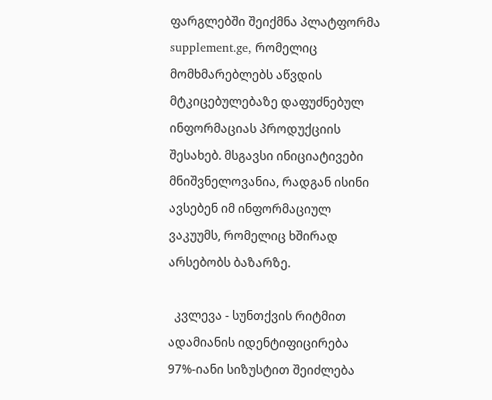ფარგლებში შეიქმნა პლატფორმა supplement.ge, რომელიც მომხმარებლებს აწვდის მტკიცებულებაზე დაფუძნებულ ინფორმაციას პროდუქციის შესახებ. მსგავსი ინიციატივები მნიშვნელოვანია, რადგან ისინი ავსებენ იმ ინფორმაციულ ვაკუუმს, რომელიც ხშირად არსებობს ბაზარზე.

  კვლევა - სუნთქვის რიტმით ადამიანის იდენტიფიცირება 97%-იანი სიზუსტით შეიძლება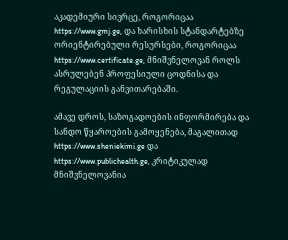აკადემიური სივრცე, როგორიცაა https://www.gmj.ge, და ხარისხის სტანდარტებზე ორიენტირებული რესურსები, როგორიცაა https://www.certificate.ge, მნიშვნელოვან როლს ასრულებენ პროფესიული ცოდნისა და რეგულაციის განვითარებაში.

ამავე დროს, საზოგადოების ინფორმირება და სანდო წყაროების გამოყენება, მაგალითად https://www.sheniekimi.ge და https://www.publichealth.ge, კრიტიკულად მნიშვნელოვანია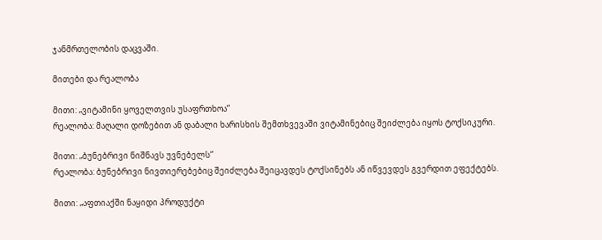ჯანმრთელობის დაცვაში.

მითები და რეალობა

მითი: „ვიტამინი ყოველთვის უსაფრთხოა“
რეალობა: მაღალი დოზებით ან დაბალი ხარისხის შემთხვევაში ვიტამინებიც შეიძლება იყოს ტოქსიკური.

მითი: „ბუნებრივი ნიშნავს უვნებელს“
რეალობა: ბუნებრივი ნივთიერებებიც შეიძლება შეიცავდეს ტოქსინებს ან იწვევდეს გვერდით ეფექტებს.

მითი: „აფთიაქში ნაყიდი პროდუქტი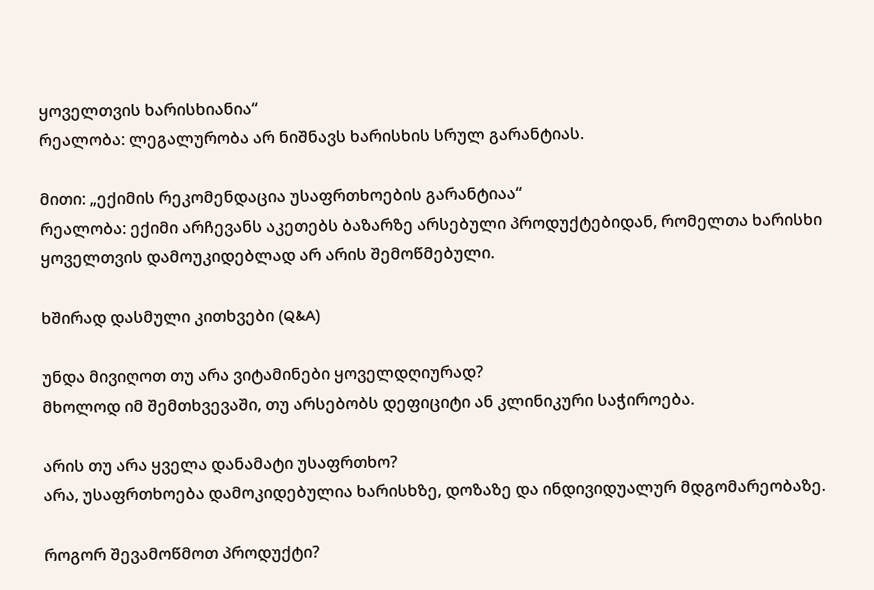ყოველთვის ხარისხიანია“
რეალობა: ლეგალურობა არ ნიშნავს ხარისხის სრულ გარანტიას.

მითი: „ექიმის რეკომენდაცია უსაფრთხოების გარანტიაა“
რეალობა: ექიმი არჩევანს აკეთებს ბაზარზე არსებული პროდუქტებიდან, რომელთა ხარისხი ყოველთვის დამოუკიდებლად არ არის შემოწმებული.

ხშირად დასმული კითხვები (Q&A)

უნდა მივიღოთ თუ არა ვიტამინები ყოველდღიურად?
მხოლოდ იმ შემთხვევაში, თუ არსებობს დეფიციტი ან კლინიკური საჭიროება.

არის თუ არა ყველა დანამატი უსაფრთხო?
არა, უსაფრთხოება დამოკიდებულია ხარისხზე, დოზაზე და ინდივიდუალურ მდგომარეობაზე.

როგორ შევამოწმოთ პროდუქტი?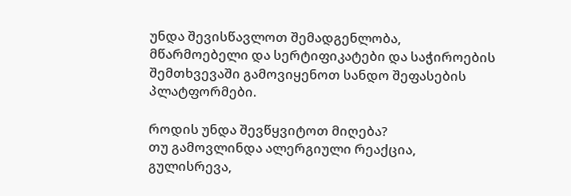უნდა შევისწავლოთ შემადგენლობა, მწარმოებელი და სერტიფიკატები და საჭიროების შემთხვევაში გამოვიყენოთ სანდო შეფასების პლატფორმები.

როდის უნდა შევწყვიტოთ მიღება?
თუ გამოვლინდა ალერგიული რეაქცია, გულისრევა,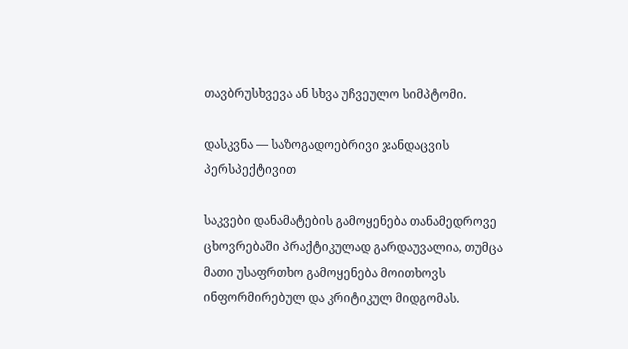თავბრუსხვევა ან სხვა უჩვეულო სიმპტომი.

დასკვნა — საზოგადოებრივი ჯანდაცვის პერსპექტივით

საკვები დანამატების გამოყენება თანამედროვე ცხოვრებაში პრაქტიკულად გარდაუვალია, თუმცა მათი უსაფრთხო გამოყენება მოითხოვს ინფორმირებულ და კრიტიკულ მიდგომას.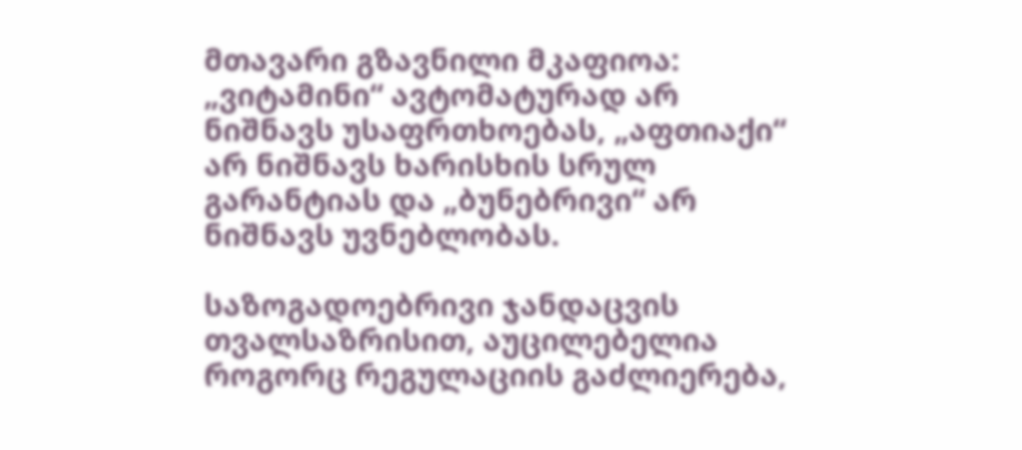მთავარი გზავნილი მკაფიოა: „ვიტამინი“ ავტომატურად არ ნიშნავს უსაფრთხოებას, „აფთიაქი“ არ ნიშნავს ხარისხის სრულ გარანტიას და „ბუნებრივი“ არ ნიშნავს უვნებლობას.

საზოგადოებრივი ჯანდაცვის თვალსაზრისით, აუცილებელია როგორც რეგულაციის გაძლიერება,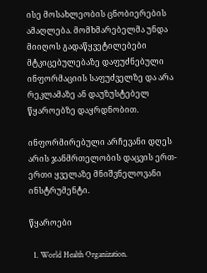ისე მოსახლეობის ცნობიერების ამაღლება. მომხმარებელმა უნდა მიიღოს გადაწყვეტილებები მტკიცებულებაზე დაფუძნებული ინფორმაციის საფუძველზე და არა რეკლამაზე ან დაუზუსტებელ წყაროებზე დაყრდნობით.

ინფორმირებული არჩევანი დღეს არის ჯანმრთელობის დაცვის ერთ-ერთი ყველაზე მნიშვნელოვანი ინსტრუმენტი.

წყაროები

  1. World Health Organization.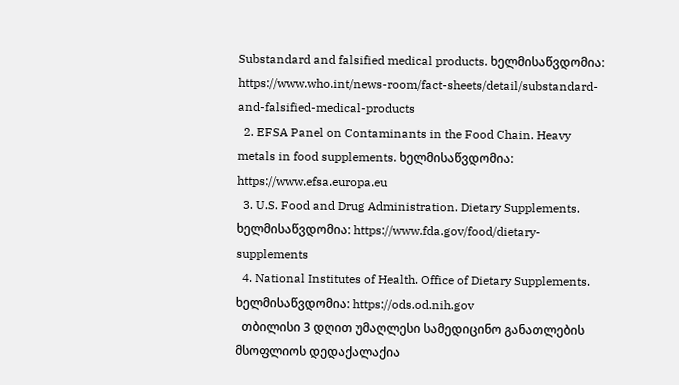Substandard and falsified medical products. ხელმისაწვდომია: https://www.who.int/news-room/fact-sheets/detail/substandard-and-falsified-medical-products
  2. EFSA Panel on Contaminants in the Food Chain. Heavy metals in food supplements. ხელმისაწვდომია: https://www.efsa.europa.eu
  3. U.S. Food and Drug Administration. Dietary Supplements. ხელმისაწვდომია: https://www.fda.gov/food/dietary-supplements
  4. National Institutes of Health. Office of Dietary Supplements. ხელმისაწვდომია: https://ods.od.nih.gov
  თბილისი 3 დღით უმაღლესი სამედიცინო განათლების მსოფლიოს დედაქალაქია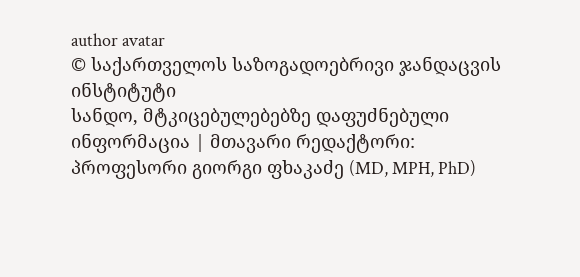author avatar
© საქართველოს საზოგადოებრივი ჯანდაცვის ინსტიტუტი
სანდო, მტკიცებულებებზე დაფუძნებული ინფორმაცია | მთავარი რედაქტორი: პროფესორი გიორგი ფხაკაძე (MD, MPH, PhD)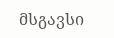მსგავსი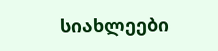სიახლეები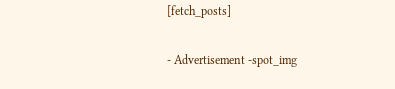[fetch_posts]

- Advertisement -spot_img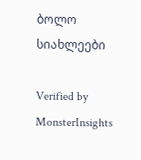ბოლო სიახლეები

Verified by MonsterInsights